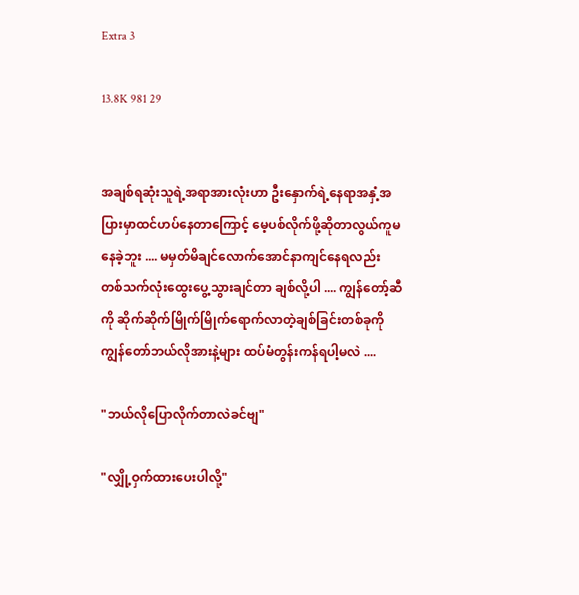Extra 3

13.8K 981 29


အချစ်ရဆုံးသူရဲ့အရာအားလုံးဟာ ဦးနှောက်ရဲ့နေရာအနှံ့အပြားမှာထင်ဟပ်နေတာကြောင့် မေ့ပစ်လိုက်ဖို့ဆိုတာလွယ်ကူမနေခဲ့ဘူး .... မမှတ်မိချင်လောက်အောင်နာကျင်နေရလည်း တစ်သက်လုံးထွေးပွေ့သွားချင်တာ ချစ်လို့ပါ .... ကျွန်တော့်ဆီကို ဆိုက်ဆိုက်မြိုက်မြိုက်ရောက်လာတဲ့ချစ်ခြင်းတစ်ခုကို ကျွန်တော်ဘယ်လိုအားနဲ့များ ထပ်မံတွန်းကန်ရပါ့မလဲ ....

"ဘယ်လိုပြောလိုက်တာလဲခင်ဗျ"

"လျှို့ဝှက်ထားပေးပါလို့"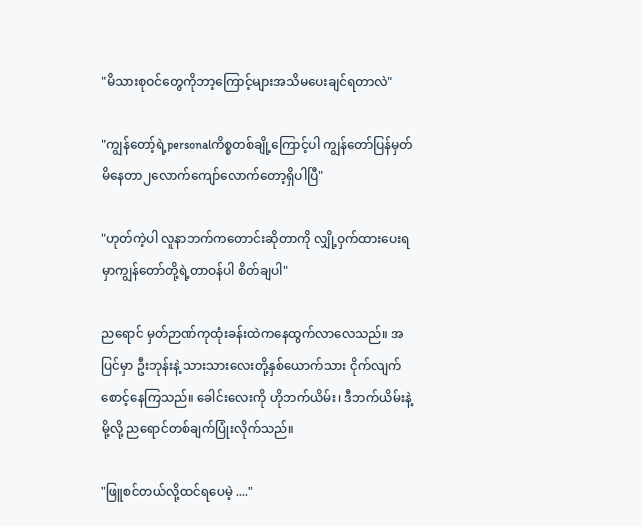"မိသားစုဝင်တွေကိုဘာ့ကြောင့်များအသိမပေးချင်ရတာလဲ"

"ကျွန်တော့်ရဲ့personalကိစ္စတစ်ချို့ကြောင့်ပါ ကျွန်တော်ပြန်မှတ်မိနေတာ၂လောက်ကျော်လောက်တော့ရှိပါပြီ"

"ဟုတ်ကဲ့ပါ လူနာဘက်ကတောင်းဆိုတာကို လျှို့ဝှက်ထားပေးရမှာကျွန်တော်တို့ရဲ့တာဝန်ပါ စိတ်ချပါ"

ညရောင် မှတ်ဉာဏ်ကုထုံးခန်းထဲကနေထွက်လာလေသည်။ အပြင်မှာ ဦးဘုန်းနဲ့ သားသားလေးတို့နှစ်ယောက်သား ငိုက်လျက်စောင့်နေကြသည်။ ခေါင်း‌လေးကို ဟိုဘက်ယိမ်း၊ ဒီဘက်ယိမ်းနဲ့မို့လို့ ညရောင်တစ်ချက်ပြုံးလိုက်သည်။

"ဖြူစင်တယ်လို့ထင်ရပေမဲ့ ...."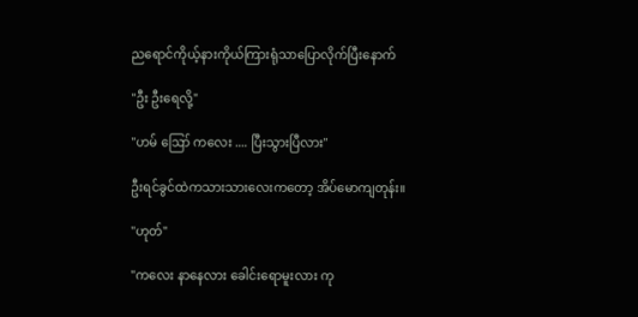ညရောင်ကိုယ့်နားကိုယ်ကြားရုံသာပြောလိုက်ပြီးနောက်

"ဦး ဦးရေလို့"

"ဟမ် ဪ ကလေး .... ပြီးသွားပြီလား"

ဦးရင်ခွင်ထဲကသားသားလေးကတော့ အိပ်မောကျတုန်း။

"ဟုတ်"

"ကလေး နာနေလား ခေါင်းရောမူးလား ကု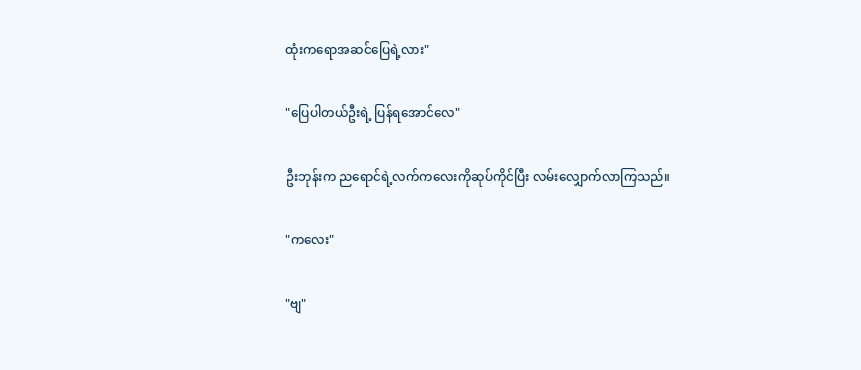ထုံးကရောအဆင်ပြေရဲ့လား"

"ပြေပါတယ်ဦးရဲ့ ပြန်ရအောင်လေ"

ဦးဘုန်းက ညရောင်ရဲ့လက်ကလေးကိုဆုပ်ကိုင်ပြီး လမ်းလျှောက်လာကြသည်။

"ကလေး"

"ဗျ"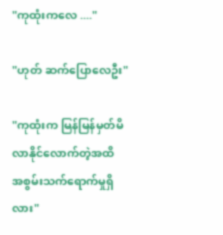"ကုထုံးကလေ ...."

"ဟုတ် ဆက်ပြောလေဦး"

"ကုထုံးက မြန်မြန်မှတ်မိလာနိုင်လောက်တဲ့အထိ အစွမ်းသက်ရောက်မှုရှိလား"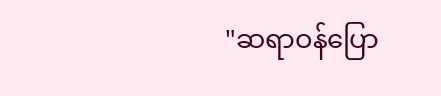"ဆရာဝန်ပြော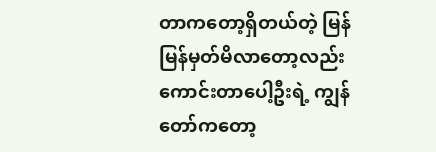တာကတော့ရှိတယ်တဲ့ မြန်မြန်မှတ်မိလာတော့လည်းကောင်းတာပေါ့ဦးရဲ့ ကျွန်တော်ကတော့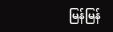မြန်မြန်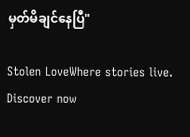မှတ်မိချင်နေပြီ"

Stolen LoveWhere stories live. Discover now